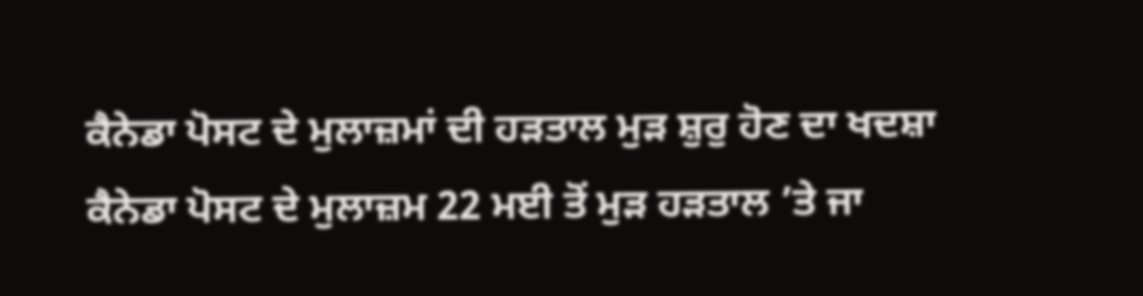ਕੈਨੇਡਾ ਪੋਸਟ ਦੇ ਮੁਲਾਜ਼ਮਾਂ ਦੀ ਹੜਤਾਲ ਮੁੜ ਸ਼ੁਰੁ ਹੋਣ ਦਾ ਖਦਸ਼ਾ
ਕੈਨੇਡਾ ਪੋਸਟ ਦੇ ਮੁਲਾਜ਼ਮ 22 ਮਈ ਤੋਂ ਮੁੜ ਹੜਤਾਲ ’ਤੇ ਜਾ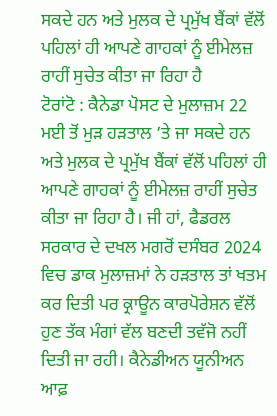ਸਕਦੇ ਹਨ ਅਤੇ ਮੁਲਕ ਦੇ ਪ੍ਰਮੁੱਖ ਬੈਂਕਾਂ ਵੱਲੋਂ ਪਹਿਲਾਂ ਹੀ ਆਪਣੇ ਗਾਹਕਾਂ ਨੂੰ ਈਮੇਲਜ਼ ਰਾਹੀਂ ਸੁਚੇਤ ਕੀਤਾ ਜਾ ਰਿਹਾ ਹੈ
ਟੋਰਾਂਟੋ : ਕੈਨੇਡਾ ਪੋਸਟ ਦੇ ਮੁਲਾਜ਼ਮ 22 ਮਈ ਤੋਂ ਮੁੜ ਹੜਤਾਲ ’ਤੇ ਜਾ ਸਕਦੇ ਹਨ ਅਤੇ ਮੁਲਕ ਦੇ ਪ੍ਰਮੁੱਖ ਬੈਂਕਾਂ ਵੱਲੋਂ ਪਹਿਲਾਂ ਹੀ ਆਪਣੇ ਗਾਹਕਾਂ ਨੂੰ ਈਮੇਲਜ਼ ਰਾਹੀਂ ਸੁਚੇਤ ਕੀਤਾ ਜਾ ਰਿਹਾ ਹੈ। ਜੀ ਹਾਂ, ਫੈਡਰਲ ਸਰਕਾਰ ਦੇ ਦਖਲ ਮਗਰੋਂ ਦਸੰਬਰ 2024 ਵਿਚ ਡਾਕ ਮੁਲਾਜ਼ਮਾਂ ਨੇ ਹੜਤਾਲ ਤਾਂ ਖਤਮ ਕਰ ਦਿਤੀ ਪਰ ਕ੍ਰਾਊਨ ਕਾਰਪੋਰੇਸ਼ਨ ਵੱਲੋਂ ਹੁਣ ਤੱਕ ਮੰਗਾਂ ਵੱਲ ਬਣਦੀ ਤਵੱਜੋ ਨਹੀਂ ਦਿਤੀ ਜਾ ਰਹੀ। ਕੈਨੇਡੀਅਨ ਯੂਨੀਅਨ ਆਫ਼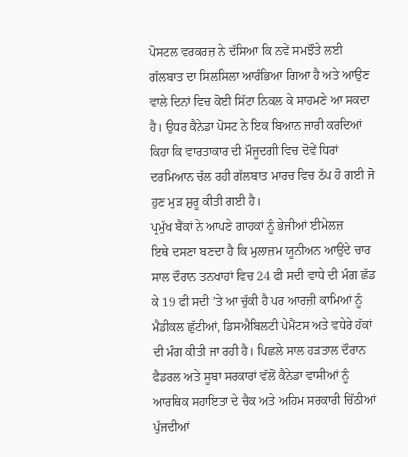ਪੋਸਟਲ ਵਰਕਰਜ਼ ਨੇ ਦੱਸਿਆ ਕਿ ਨਵੇਂ ਸਮਝੌਤੇ ਲਈ ਗੱਲਬਾਤ ਦਾ ਸਿਲਸਿਲਾ ਆਰੰਭਿਆ ਗਿਆ ਹੈ ਅਤੇ ਆਉਣ ਵਾਲੇ ਦਿਨਾਂ ਵਿਚ ਕੋਈ ਸਿੱਟਾ ਨਿਕਲ ਕੇ ਸਾਹਮਣੇ ਆ ਸਕਦਾ ਹੈ। ਉਧਰ ਕੈਨੇਡਾ ਪੋਸਟ ਨੇ ਇਕ ਬਿਆਨ ਜਾਰੀ ਕਰਦਿਆਂ ਕਿਹਾ ਕਿ ਵਾਰਤਾਕਾਰ ਦੀ ਮੌਜੂਦਗੀ ਵਿਚ ਦੋਵੇਂ ਧਿਰਾਂ ਦਰਮਿਆਨ ਚੱਲ ਰਹੀ ਗੱਲਬਾਤ ਮਾਰਚ ਵਿਚ ਠੱਪ ਹੋ ਗਈ ਜੋ ਹੁਣ ਮੁੜ ਸ਼ੁਰੂ ਕੀਤੀ ਗਈ ਹੈ।
ਪ੍ਰਮੁੱਖ ਬੈਂਕਾਂ ਨੇ ਆਪਣੇ ਗਾਹਕਾਂ ਨੂੰ ਭੇਜੀਆਂ ਈਮੇਲਜ਼
ਇਥੇ ਦਸਣਾ ਬਣਦਾ ਹੈ ਕਿ ਮੁਲਾਜ਼ਮ ਯੂਨੀਅਨ ਆਉਂਦੇ ਚਾਰ ਸਾਲ ਦੌਰਾਨ ਤਨਖਾਹਾਂ ਵਿਚ 24 ਫੀ ਸਦੀ ਵਾਧੇ ਦੀ ਮੰਗ ਛੱਡ ਕੇ 19 ਫੀ ਸਦੀ ’ਤੇ ਆ ਚੁੱਕੀ ਹੈ ਪਰ ਆਰਜ਼ੀ ਕਾਮਿਆਂ ਨੂੰ ਮੈਡੀਕਲ ਛੁੱਟੀਆਂ, ਡਿਸਐਬਿਲਟੀ ਪੇਮੈਂਟਸ ਅਤੇ ਵਧੇਰੇ ਹੱਕਾਂ ਦੀ ਮੰਗ ਕੀਤੀ ਜਾ ਰਹੀ ਹੈ। ਪਿਛਲੇ ਸਾਲ ਹੜਤਾਲ ਦੌਰਾਨ ਫੈਡਰਲ ਅਤੇ ਸੂਬਾ ਸਰਕਾਰਾਂ ਵੱਲੋਂ ਕੈਨੇਡਾ ਵਾਸੀਆਂ ਨੂੰ ਆਰਥਿਕ ਸਹਾਇਤਾ ਦੇ ਚੈਕ ਅਤੇ ਅਹਿਮ ਸਰਕਾਰੀ ਚਿੱਠੀਆਂ ਪੁੱਜਦੀਆਂ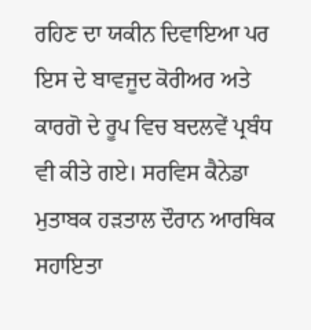ਰਹਿਣ ਦਾ ਯਕੀਨ ਦਿਵਾਇਆ ਪਰ ਇਸ ਦੇ ਬਾਵਜੂਦ ਕੋਰੀਅਰ ਅਤੇ ਕਾਰਗੋ ਦੇ ਰੂਪ ਵਿਚ ਬਦਲਵੇਂ ਪ੍ਰਬੰਧ ਵੀ ਕੀਤੇ ਗਏ। ਸਰਵਿਸ ਕੈਨੇਡਾ ਮੁਤਾਬਕ ਹੜਤਾਲ ਦੌਰਾਨ ਆਰਥਿਕ ਸਹਾਇਤਾ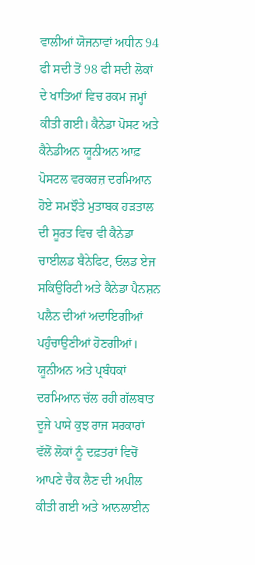ਵਾਲੀਆਂ ਯੋਜਨਾਵਾਂ ਅਧੀਨ 94 ਫੀ ਸਦੀ ਤੋਂ 98 ਫੀ ਸਦੀ ਲੋਕਾਂ ਦੇ ਖਾਤਿਆਂ ਵਿਚ ਰਕਮ ਜਮ੍ਹਾਂ ਕੀਤੀ ਗਈ। ਕੈਨੇਡਾ ਪੋਸਟ ਅਤੇ ਕੈਨੇਡੀਅਨ ਯੂਨੀਅਨ ਆਫ਼ ਪੋਸਟਲ ਵਰਕਰਜ਼ ਦਰਮਿਆਨ ਹੋਏ ਸਮਝੌਤੇ ਮੁਤਾਬਕ ਹੜਤਾਲ ਦੀ ਸੂਰਤ ਵਿਚ ਵੀ ਕੈਨੇਡਾ ਚਾਈਲਡ ਬੈਨੇਫਿਟ, ਓਲਡ ਏਜ ਸਕਿਉਰਿਟੀ ਅਤੇ ਕੈਨੇਡਾ ਪੈਨਸ਼ਨ ਪਲੈਨ ਦੀਆਂ ਅਦਾਇਗੀਆਂ ਪਹੁੰਚਾਉਣੀਆਂ ਹੋਣਗੀਆਂ।
ਯੂਨੀਅਨ ਅਤੇ ਪ੍ਰਬੰਧਕਾਂ ਦਰਮਿਆਨ ਚੱਲ ਰਹੀ ਗੱਲਬਾਤ
ਦੂਜੇ ਪਾਸੇ ਕੁਝ ਰਾਜ ਸਰਕਾਰਾਂ ਵੱਲੋਂ ਲੋਕਾਂ ਨੂੰ ਦਫ਼ਤਰਾਂ ਵਿਚੋਂ ਆਪਣੇ ਚੈਕ ਲੈਣ ਦੀ ਅਪੀਲ ਕੀਤੀ ਗਈ ਅਤੇ ਆਨਲਾਈਨ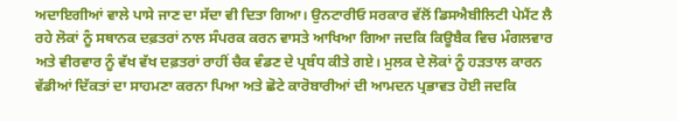ਅਦਾਇਗੀਆਂ ਵਾਲੇ ਪਾਸੇ ਜਾਣ ਦਾ ਸੱਦਾ ਵੀ ਦਿਤਾ ਗਿਆ। ਉਨਟਾਰੀਓ ਸਰਕਾਰ ਵੱਲੋਂ ਡਿਸਐਬੀਲਿਟੀ ਪੇਮੈਂਟ ਲੈ ਰਹੇ ਲੋਕਾਂ ਨੂੰ ਸਥਾਨਕ ਦਫ਼ਤਰਾਂ ਨਾਲ ਸੰਪਰਕ ਕਰਨ ਵਾਸਤੇ ਆਖਿਆ ਗਿਆ ਜਦਕਿ ਕਿਊਬੈਕ ਵਿਚ ਮੰਗਲਵਾਰ ਅਤੇ ਵੀਰਵਾਰ ਨੂੰ ਵੱਖ ਵੱਖ ਦਫ਼ਤਰਾਂ ਰਾਹੀਂ ਚੈਕ ਵੰਡਣ ਦੇ ਪ੍ਰਬੰਧ ਕੀਤੇ ਗਏ। ਮੁਲਕ ਦੇ ਲੋਕਾਂ ਨੂੰ ਹੜਤਾਲ ਕਾਰਨ ਵੱਡੀਆਂ ਦਿੱਕਤਾਂ ਦਾ ਸਾਹਮਣਾ ਕਰਨਾ ਪਿਆ ਅਤੇ ਛੋਟੇ ਕਾਰੋਬਾਰੀਆਂ ਦੀ ਆਮਦਨ ਪ੍ਰਭਾਵਤ ਹੋਈ ਜਦਕਿ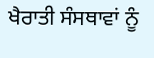ਖੈਰਾਤੀ ਸੰਸਥਾਵਾਂ ਨੂੰ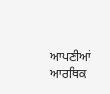ਆਪਣੀਆਂ ਆਰਥਿਕ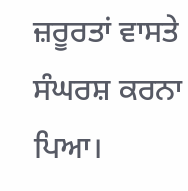ਜ਼ਰੂਰਤਾਂ ਵਾਸਤੇ ਸੰਘਰਸ਼ ਕਰਨਾ ਪਿਆ।